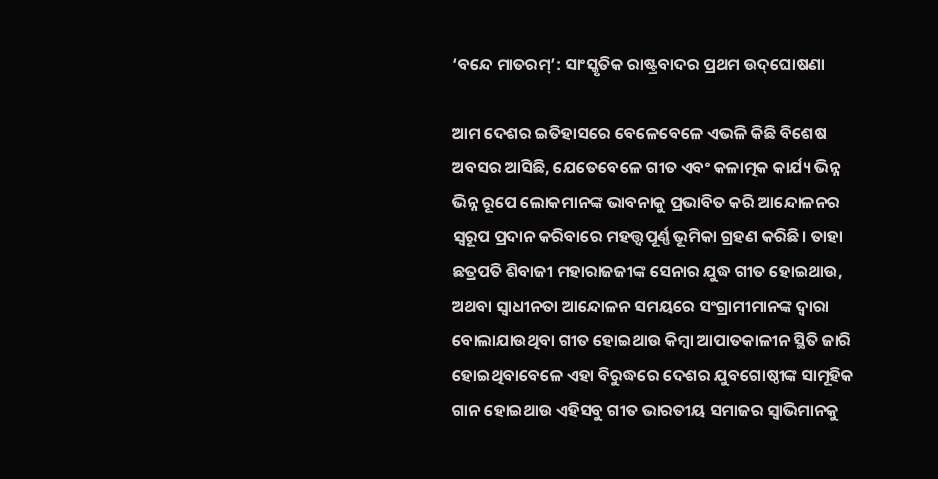‘ବନ୍ଦେ ମାତରମ୍‌’: ସାଂସ୍କୃତିକ ରାଷ୍ଟ୍ରବାଦର ପ୍ରଥମ ଉଦ୍‌ଘୋଷଣା

ଆମ ଦେଶର ଇତିହାସରେ ବେଳେବେଳେ ଏଭଳି କିଛି ବିଶେଷ ଅବସର ଆସିଛି, ଯେତେବେଳେ ଗୀତ ଏବଂ କଳାତ୍ମକ କାର୍ଯ୍ୟ ଭିନ୍ନ ଭିନ୍ନ ରୂପେ ଲୋକମାନଙ୍କ ଭାବନାକୁ ପ୍ରଭାବିତ କରି ଆନ୍ଦୋଳନର ସ୍ବରୂପ ପ୍ରଦାନ କରିବାରେ ମହତ୍ତ୍ୱପୂର୍ଣ୍ଣ ଭୂମିକା ଗ୍ରହଣ କରିଛି। ତାହା ଛତ୍ରପତି ଶିବାଜୀ ମହାରାଜଜୀଙ୍କ ସେନାର ଯୁଦ୍ଧ ଗୀତ ହୋଇଥାଉ, ଅଥବା ସ୍ବାଧୀନତା ଆନ୍ଦୋଳନ ସମୟରେ ସଂଗ୍ରାମୀମାନଙ୍କ ଦ୍ୱାରା ବୋଲାଯାଉଥିବା ଗୀତ ହୋଇଥାଉ କିମ୍ବା ଆପାତକାଳୀନ ସ୍ଥିତି ଜାରି ହୋଇଥିବାବେଳେ ଏହା ବିରୁଦ୍ଧରେ ଦେଶର ଯୁବଗୋଷ୍ଠୀଙ୍କ ସାମୂହିକ ଗାନ ହୋଇଥାଉ ଏହିସବୁ ଗୀତ ଭାରତୀୟ ସମାଜର ସ୍ବାଭିମାନକୁ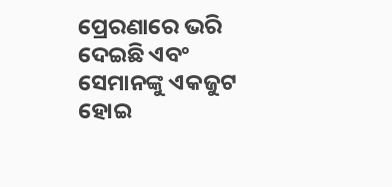ପ୍ରେରଣାରେ ଭରି ଦେଇଛି ଏବଂ ସେମାନଙ୍କୁ ଏକଜୁଟ ହୋଇ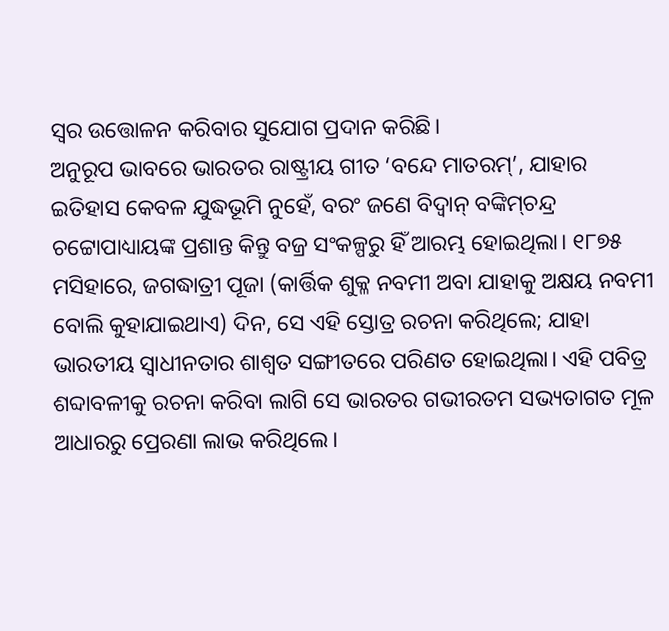ସ୍ବର ଉତ୍ତୋଳନ କରିବାର ସୁଯୋଗ ପ୍ରଦାନ କରିଛି।
ଅନୁରୂପ ଭାବରେ ଭାରତର ରାଷ୍ଟ୍ରୀୟ ଗୀତ ‘ବନ୍ଦେ ମାତରମ୍‌’, ଯାହାର ଇତିହାସ କେବଳ ଯୁଦ୍ଧଭୂମି ନୁହେଁ, ବରଂ ଜଣେ ବିଦ୍ୱାନ୍‌ ବଙ୍କିମ୍‌ଚନ୍ଦ୍ର ଚଟ୍ଟୋପାଧ୍ୟାୟଙ୍କ ପ୍ରଶାନ୍ତ କିନ୍ତୁ ବଜ୍ର ସଂକଳ୍ପରୁ ହିଁ ଆରମ୍ଭ ହୋଇଥିଲା। ୧୮୭୫ ମସିହାରେ, ଜଗଦ୍ଧାତ୍ରୀ ପୂଜା (କାର୍ତ୍ତିକ ଶୁକ୍ଳ ନବମୀ ଅବା ଯାହାକୁ ଅକ୍ଷୟ ନବମୀ ବୋଲି କୁହାଯାଇଥାଏ) ଦିନ, ସେ ଏହି ସ୍ତୋତ୍ର ରଚନା କରିଥିଲେ; ଯାହା ଭାରତୀୟ ସ୍ବାଧୀନତାର ଶାଶ୍ୱତ ସଙ୍ଗୀତରେ ପରିଣତ ହୋଇଥିଲା। ଏହି ପବିତ୍ର ଶବ୍ଦାବଳୀକୁ ରଚନା କରିବା ଲାଗି ସେ ଭାରତର ଗଭୀରତମ ସଭ୍ୟତାଗତ ମୂଳ ଆଧାରରୁ ପ୍ରେରଣା ଲାଭ କରିଥିଲେ।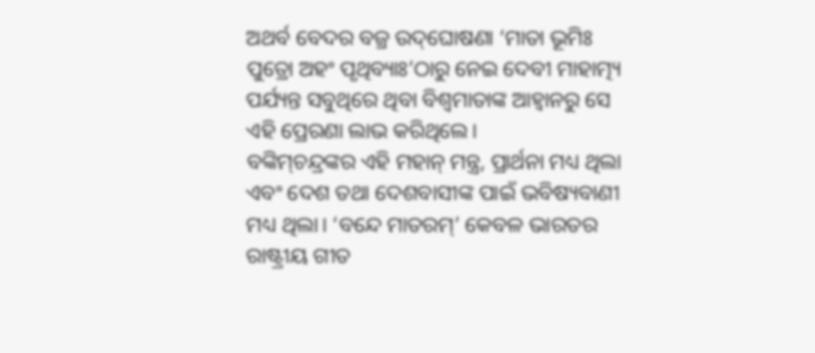ଅଥର୍ବ ବେଦର ବଜ୍ର ଉଦ୍‌ଘୋଷଣା ‘ମାତା ଭୂମିଃ ପୁତ୍ରୋ ଅହଂ ପୃଥିବ୍ୟାଃ’ଠାରୁ ନେଇ ଦେବୀ ମାହାତ୍ମ୍ୟ ପର୍ଯ୍ୟନ୍ତ ସବୁଥିରେ ଥିବା ବିଶ୍ୱମାତାଙ୍କ ଆହ୍ବାନରୁ ସେ ଏହି ପ୍ରେରଣା ଲାଭ କରିଥିଲେ।
ବଙ୍କିମ୍‌ଚନ୍ଦ୍ରଙ୍କର ଏହି ମହାନ୍‌ ମନ୍ତ୍ର, ପ୍ରାର୍ଥନା ମଧ୍ୟ ଥିଲା ଏବଂ ଦେଶ ତଥା ଦେଶବାସୀଙ୍କ ପାଇଁ ଭବିଷ୍ୟବାଣୀ ମଧ୍ୟ ଥିଲା। ‘ବନ୍ଦେ ମାତରମ୍‌’ କେବଳ ଭାରତର ରାଷ୍ଟ୍ରୀୟ ଗୀତ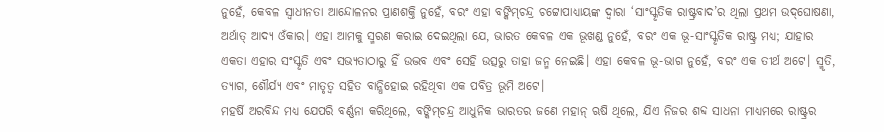ନୁହେଁ, କେବଳ ସ୍ବାଧୀନତା ଆନ୍ଦୋଳନର ପ୍ରାଣଶକ୍ତି ନୁହେଁ, ବରଂ ଏହା ବଙ୍କିମ୍‌ଚନ୍ଦ୍ର ଚଟ୍ଟୋପାଧ୍ୟାୟଙ୍କ ଦ୍ୱାରା ‘ସାଂସ୍କୃତିକ ରାଷ୍ଟ୍ରବାଦ’ର ଥିଲା ପ୍ରଥମ ଉଦ୍‌ଘୋଷଣା, ଅର୍ଥାତ୍‌ ଆଦ୍ୟ ଓଁକାର। ଏହା ଆମକୁ ସ୍ମରଣ କରାଇ ଦେଇଥିଲା ଯେ, ଭାରତ କେବଳ ଏକ ଭୂଖଣ୍ଡ ନୁହେଁ, ବରଂ ଏକ ଭୂ-ସାଂସ୍କୃତିକ ରାଷ୍ଟ୍ର ମଧ୍ୟ; ଯାହାର ଏକତା ଏହାର ସଂସ୍କୃତି ଏବଂ ସଭ୍ୟତାଠାରୁ ହିଁ ଉଦ୍ଭବ ଏବଂ ସେହି ଉତ୍ସରୁ ତାହା ଜନ୍ମ ନେଇଛି। ଏହା କେବଳ ଭୂ-ଭାଗ ନୁହେଁ, ବରଂ ଏକ ତୀର୍ଥ ଅଟେ। ସ୍ମୃତି, ତ୍ୟାଗ, ଶୌର୍ଯ୍ୟ ଏବଂ ମାତୃତ୍ୱ ସହିତ ବାନ୍ଧିହୋଇ ରହିଥିବା ଏକ ପବିତ୍ର ଭୂମି ଅଟେ।
ମହର୍ଷି ଅରବିନ୍ଦ ମଧ୍ୟ ଯେପରି ବର୍ଣ୍ଣନା କରିଥିଲେ, ବଙ୍କିମ୍‌ଚନ୍ଦ୍ର ଆଧୁନିକ ଭାରତର ଜଣେ ମହାନ୍‌ ଋଷି ଥିଲେ, ଯିଏ ନିଜର ଶବ୍ଦ ସାଧନା ମାଧ୍ୟମରେ ରାଷ୍ଟ୍ରର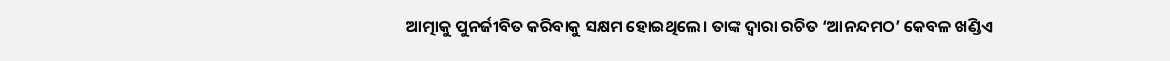ଆତ୍ମାକୁ ପୁନର୍ଜୀବିତ କରିବାକୁ ସକ୍ଷମ ହୋଇଥିଲେ। ତାଙ୍କ ଦ୍ୱାରା ରଚିତ ‘ଆନନ୍ଦମଠ’ କେବଳ ଖଣ୍ଡିଏ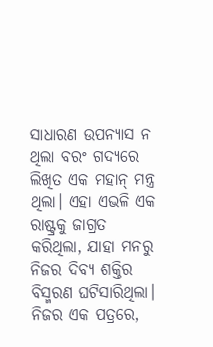ସାଧାରଣ ଉପନ୍ୟାସ ନ ଥିଲା ବରଂ ଗଦ୍ୟରେ ଲିଖିତ ଏକ ମହାନ୍‌ ମନ୍ତ୍ର ଥିଲା। ଏହା ଏଭଳି ଏକ ରାଷ୍ଟ୍ରକୁ ଜାଗ୍ରତ କରିଥିଲା, ଯାହା ମନରୁ ନିଜର ଦିବ୍ୟ ଶକ୍ତିର ବିସ୍ମରଣ ଘଟିସାରିଥିଲା। ନିଜର ଏକ ପତ୍ରରେ,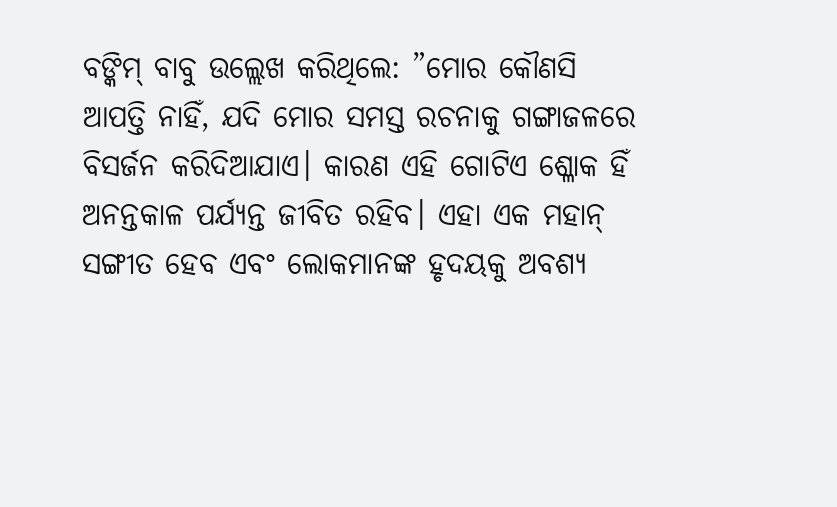ବଙ୍କିମ୍‌ ବାବୁ ଉଲ୍ଲେଖ କରିଥିଲେ: ”ମୋର କୌଣସି ଆପତ୍ତି ନାହିଁ, ଯଦି ମୋର ସମସ୍ତ ରଚନାକୁ ଗଙ୍ଗାଜଳରେ ବିସର୍ଜନ କରିଦିଆଯାଏ। କାରଣ ଏହି ଗୋଟିଏ ଶ୍ଳୋକ ହିଁ ଅନନ୍ତକାଳ ପର୍ଯ୍ୟନ୍ତ ଜୀବିତ ରହିବ। ଏହା ଏକ ମହାନ୍‌ ସଙ୍ଗୀତ ହେବ ଏବଂ ଲୋକମାନଙ୍କ ହୃଦୟକୁ ଅବଶ୍ୟ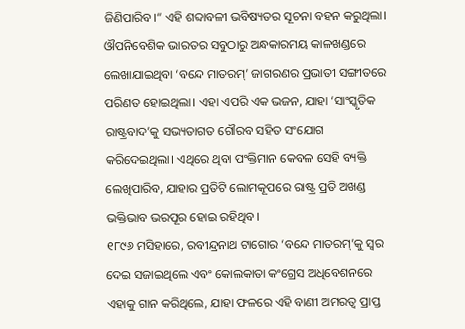ଜିଣିପାରିବ।“ ଏହି ଶବ୍ଦାବଳୀ ଭବିଷ୍ୟତର ସୂଚନା ବହନ କରୁଥିଲା। ଔପନିବେଶିକ ଭାରତର ସବୁଠାରୁ ଅନ୍ଧକାରମୟ କାଳଖଣ୍ଡରେ ଲେଖାଯାଇଥିବା ‘ବନ୍ଦେ ମାତରମ୍‌’ ଜାଗରଣର ପ୍ରଭାତୀ ସଙ୍ଗୀତରେ ପରିଣତ ହୋଇଥିଲା। ଏହା ଏପରି ଏକ ଭଜନ, ଯାହା ‘ସାଂସ୍କୃତିକ ରାଷ୍ଟ୍ରବାଦ’କୁ ସଭ୍ୟତାଗତ ଗୌରବ ସହିତ ସଂଯୋଗ କରିଦେଇଥିଲା। ଏଥିରେ ଥିବା ପଂକ୍ତିମାନ କେବଳ ସେହି ବ୍ୟକ୍ତି ଲେଖିପାରିବ, ଯାହାର ପ୍ରତିଟି ଲୋମକୂପରେ ରାଷ୍ଟ୍ର ପ୍ରତି ଅଖଣ୍ଡ ଭକ୍ତିଭାବ ଭରପୂର ହୋଇ ରହିଥିବ।
୧୮୯୬ ମସିହାରେ, ରବୀନ୍ଦ୍ରନାଥ ଟାଗୋର ‘ବନ୍ଦେ ମାତରମ୍‌’କୁ ସ୍ବର ଦେଇ ସଜାଇଥିଲେ ଏବଂ କୋଲକାତା କଂଗ୍ରେସ ଅଧିବେଶନରେ ଏହାକୁ ଗାନ କରିଥିଲେ, ଯାହା ଫଳରେ ଏହି ବାଣୀ ଅମରତ୍ୱ ପ୍ରାପ୍ତ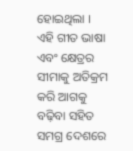ହୋଇଥିଲା । ଏହି ଗୀତ ଭାଷା ଏବଂ କ୍ଷେତ୍ରର ସୀମାକୁ ଅତିକ୍ରମ କରି ଆଗକୁ ବଢ଼ିବା ସହିତ ସମଗ୍ର ଦେଶରେ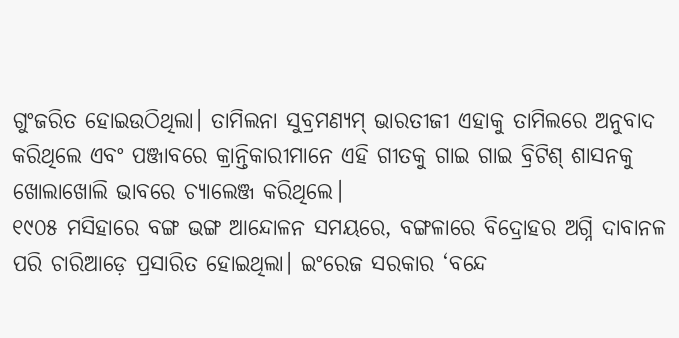ଗୁଂଜରିତ ହୋଇଉଠିଥିଲା। ତାମିଲନା ସୁବ୍ରମଣ୍ୟମ୍‌ ଭାରତୀଜୀ ଏହାକୁ ତାମିଲରେ ଅନୁବାଦ କରିଥିଲେ ଏବଂ ପଞ୍ଜାବରେ କ୍ରାନ୍ତିକାରୀମାନେ ଏହି ଗୀତକୁ ଗାଇ ଗାଇ ବ୍ରିଟିଶ୍‌ ଶାସନକୁ ଖୋଲାଖୋଲି ଭାବରେ ଚ୍ୟାଲେଞ୍ଜ କରିଥିଲେ।
୧୯୦୫ ମସିହାରେ ବଙ୍ଗ ଭଙ୍ଗ ଆନ୍ଦୋଳନ ସମୟରେ, ବଙ୍ଗଳାରେ ବିଦ୍ରୋହର ଅଗ୍ନି ଦାବାନଳ ପରି ଚାରିଆଡ଼େ ପ୍ରସାରିତ ହୋଇଥିଲା। ଇଂରେଜ ସରକାର ‘ବନ୍ଦେ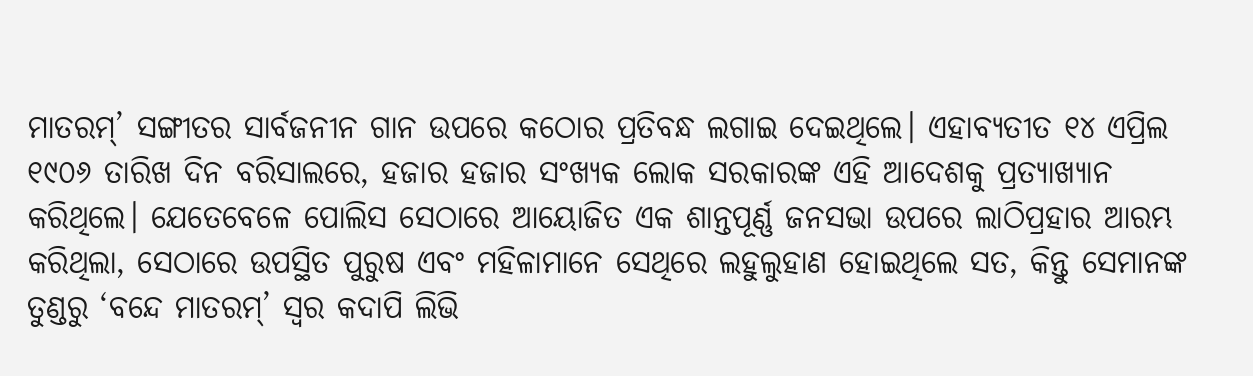ମାତରମ୍‌’ ସଙ୍ଗୀତର ସାର୍ବଜନୀନ ଗାନ ଉପରେ କଠୋର ପ୍ରତିବନ୍ଧ ଲଗାଇ ଦେଇଥିଲେ। ଏହାବ୍ୟତୀତ ୧୪ ଏପ୍ରିଲ ୧୯୦୬ ତାରିଖ ଦିନ ବରିସାଲରେ, ହଜାର ହଜାର ସଂଖ୍ୟକ ଲୋକ ସରକାରଙ୍କ ଏହି ଆଦେଶକୁ ପ୍ରତ୍ୟାଖ୍ୟାନ କରିଥିଲେ। ଯେତେବେଳେ ପୋଲିସ ସେଠାରେ ଆୟୋଜିତ ଏକ ଶାନ୍ତପୂର୍ଣ୍ଣ ଜନସଭା ଉପରେ ଲାଠିପ୍ରହାର ଆରମ୍ଭ କରିଥିଲା, ସେଠାରେ ଉପସ୍ଥିତ ପୁରୁଷ ଏବଂ ମହିଳାମାନେ ସେଥିରେ ଲହୁଲୁହାଣ ହୋଇଥିଲେ ସତ, କିନ୍ତୁ ସେମାନଙ୍କ ତୁଣ୍ଡରୁ ‘ବନ୍ଦେ ମାତରମ୍‌’ ସ୍ବର କଦାପି ଲିଭି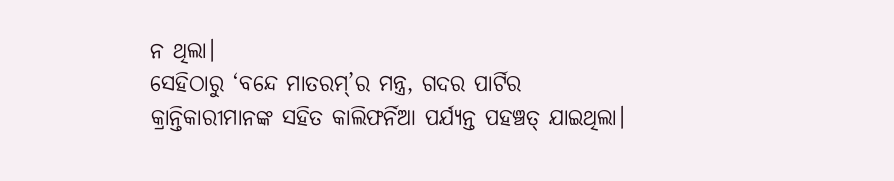ନ ଥିଲା।
ସେହିଠାରୁ ‘ବନ୍ଦେ ମାତରମ୍‌’ର ମନ୍ତ୍ର, ଗଦର ପାର୍ଟିର କ୍ରାନ୍ତିକାରୀମାନଙ୍କ ସହିତ କାଲିଫର୍ନିଆ ପର୍ଯ୍ୟନ୍ତ ପହଞ୍ଚତ୍ ଯାଇଥିଲା।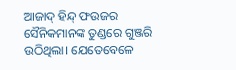ଆଜାଦ୍‌ ହିନ୍ଦ୍‌ ଫଉଜର ସୈନିକମାନଙ୍କ ତୁଣ୍ଡରେ ଗୁଞ୍ଜରି ଉଠିଥିଲା। ଯେତେବେଳେ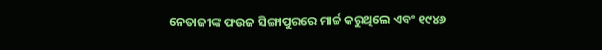ନେତାଜୀଙ୍କ ଫଉଜ ସିଙ୍ଗାପୁରରେ ମାର୍ଚ୍ଚ କରୁଥିଲେ ଏବଂ ୧୯୪୬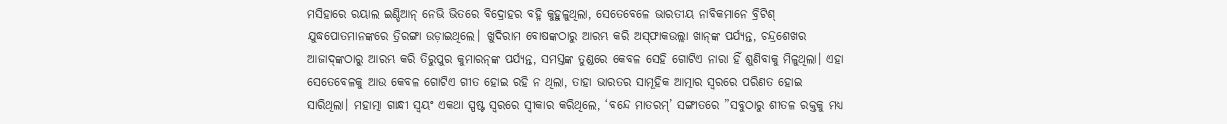ମସିହାରେ ରୟାଲ ଇଣ୍ଡିଆନ୍‌ ନେଭି ଭିତରେ ବିଦ୍ରୋହର ବହ୍ନି କୁହୁଳୁଥିଲା, ସେତେବେଳେ ଭାରତୀୟ ନାବିକମାନେ ବ୍ରିଟିଶ୍‌ ଯୁଦ୍ଧପୋତମାନଙ୍କରେ ତ୍ରିରଙ୍ଗା ଉଡ଼ାଇଥିଲେ। ଖୁଦିରାମ ବୋଷଙ୍କଠାରୁ ଆରମ୍ଭ କରି ଅସ୍‌ଫାକଉଲ୍ଲା ଖାନ୍‌ଙ୍କ ପର୍ଯ୍ୟନ୍ତ, ଚନ୍ଦ୍ରଶେଖର ଆଜାଦ୍‌ଙ୍କଠାରୁ ଆରମ୍ଭ କରି ତିରୁପୁର କୁମାରନ୍‌ଙ୍କ ପର୍ଯ୍ୟନ୍ତ, ସମସ୍ତଙ୍କ ତୁଣ୍ଡରେ କେବଳ ସେହି ଗୋଟିଏ ନାରା ହିଁ ଶୁଣିବାକୁ ମିଳୁଥିଲା। ଏହା ସେତେବେଳକୁ ଆଉ କେବଳ ଗୋଟିଏ ଗୀତ ହୋଇ ରହି ନ ଥିଲା, ତାହା ଭାରତର ସାମୂହିକ ଆତ୍ମାର ସ୍ବରରେ ପରିଣତ ହୋଇ ସାରିଥିଲା। ମହାତ୍ମା ଗାନ୍ଧୀ ସ୍ବୟଂ ଏକଥା ସ୍ପଷ୍ଟ ସ୍ବରରେ ସ୍ବୀକାର କରିଥିଲେ, ‘ବନ୍ଦେ ମାତରମ୍‌’ ସଙ୍ଗୀତରେ ”ସବୁଠାରୁ ଶୀତଳ ରକ୍ତକୁ ମଧ୍ୟ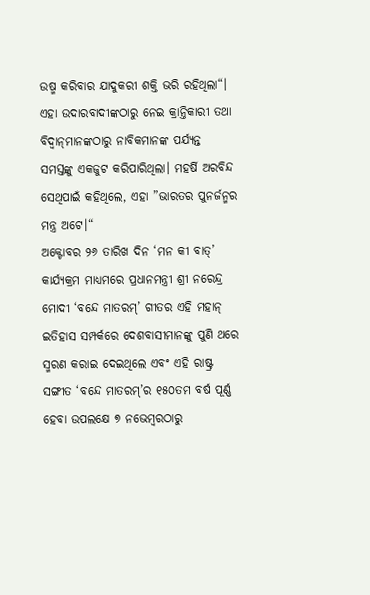ଉଷ୍ମ କରିବାର ଯାଦୁକରୀ ଶକ୍ତି ଭରି ରହିଥିଲା“। ଏହା ଉଦାରବାଦୀଙ୍କଠାରୁ ନେଇ କ୍ରାନ୍ତିକାରୀ ତଥା ବିଦ୍ୱାନ୍‌ମାନଙ୍କଠାରୁ ନାବିକମାନଙ୍କ ପର୍ଯ୍ୟନ୍ତ ସମସ୍ତଙ୍କୁ ଏକଜୁଟ କରିପାରିଥିଲା। ମହର୍ଷି ଅରବିନ୍ଦ ସେଥିପାଇଁ କହିଥିଲେ, ଏହା ”ଭାରତର ପୁନର୍ଜନ୍ମର ମନ୍ତ୍ର ଅଟେ।“
ଅକ୍ଟୋବର ୨୬ ତାରିଖ ଦିନ ‘ମନ କୀ ବାତ୍‌’ କାର୍ଯ୍ୟକ୍ରମ ମାଧ୍ୟମରେ ପ୍ରଧାନମନ୍ତ୍ରୀ ଶ୍ରୀ ନରେନ୍ଦ୍ର ମୋଦୀ ‘ବନ୍ଦେ ମାତରମ୍‌’ ଗୀତର ଏହି ମହାନ୍‌ ଇତିହାସ ସମ୍ପର୍କରେ ଦେଶବାସୀମାନଙ୍କୁ ପୁଣି ଥରେ ସ୍ମରଣ କରାଇ ଦେଇଥିଲେ ଏବଂ ଏହି ରାଷ୍ଟ୍ର ସଙ୍ଗୀତ ‘ବନ୍ଦେ ମାତରମ୍‌’ର ୧୫୦ତମ ବର୍ଷ ପୂର୍ଣ୍ଣ ହେବା ଉପଲକ୍ଷେ ୭ ନଭେମ୍ବରଠାରୁ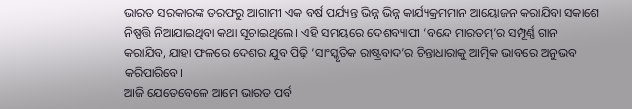ଭାରତ ସରକାରଙ୍କ ତରଫରୁ ଆଗାମୀ ଏକ ବର୍ଷ ପର୍ଯ୍ୟନ୍ତ ଭିନ୍ନ ଭିନ୍ନ କାର୍ଯ୍ୟକ୍ରମମାନ ଆୟୋଜନ କରାଯିବା ସକାଶେ ନିଷ୍ପତ୍ତି ନିଆଯାଇଥିବା କଥା ସୂଚାଇଥିଲେ। ଏହି ସମୟରେ ଦେଶବ୍ୟାପୀ ‘ବନ୍ଦେ ମାରତମ୍‌’ର ସମ୍ପୂର୍ଣ୍ଣ ଗାନ କରାଯିବ, ଯାହା ଫଳରେ ଦେଶର ଯୁବ ପିଢ଼ି ‘ସାଂସ୍କୃତିକ ରାଷ୍ଟ୍ରବାଦ’ର ଚିନ୍ତାଧାରାକୁ ଆତ୍ମିକ ଭାବରେ ଅନୁଭବ କରିପାରିବେ।
ଆଜି ଯେତେବେଳେ ଆମେ ଭାରତ ପର୍ବ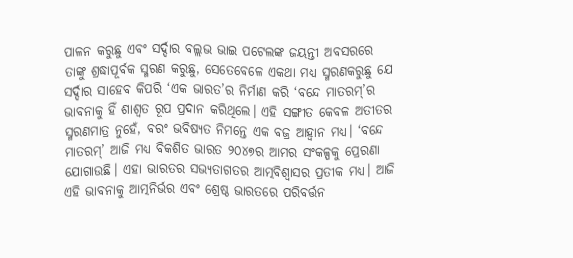ପାଳନ କରୁଛୁ ଏବଂ ସର୍ଦ୍ଦାର ବଲ୍ଲଭ ଭାଇ ପଟେଲଙ୍କ ଜୟନ୍ତୀ ଅବସରରେ ତାଙ୍କୁ ଶ୍ରଦ୍ଧାପୂର୍ବକ ସ୍ମରଣ କରୁଛୁ, ସେତେବେଳେ ଏକଥା ମଧ୍ୟ ସ୍ମରଣକରୁଛୁ ଯେ ସର୍ଦ୍ଦାର ସାହେବ କିପରି ‘ଏକ ଭାରତ’ର ନିର୍ମାଣ କରି ‘ବନ୍ଦେ ମାତରମ୍‌’ର ଭାବନାକୁ ହିଁ ଶାଶ୍ୱତ ରୂପ ପ୍ରଦାନ କରିଥିଲେ। ଏହି ସଙ୍ଗୀତ କେବଳ ଅତୀତର ସ୍ମରଣମାତ୍ର ନୁହେଁ, ବରଂ ଭବିଷ୍ୟତ ନିମନ୍ତେ ଏକ ବଜ୍ର ଆହ୍ବାନ ମଧ୍ୟ। ‘ବନ୍ଦେ ମାତରମ୍‌’ ଆଜି ମଧ୍ୟ ବିକଶିତ ଭାରତ ୨୦୪୭ର ଆମର ସଂକଳ୍ପକୁ ପ୍ରେରଣା ଯୋଗାଉଛି। ଏହା ଭାରତର ସଭ୍ୟତାଗତର ଆତ୍ମବିଶ୍ୱାସର ପ୍ରତୀକ ମଧ୍ୟ। ଆଜି ଏହି ଭାବନାକୁ ଆତ୍ମନିର୍ଭର ଏବଂ ଶ୍ରେଷ୍ଠ ଭାରତରେ ପରିବର୍ତ୍ତନ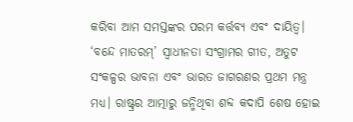କରିବା ଆମ ସମସ୍ତଙ୍କର ପରମ କର୍ତ୍ତବ୍ୟ ଏବଂ ଦାୟିତ୍ୱ।
‘ବନ୍ଦେ ମାତରମ୍‌’ ସ୍ବାଧୀନତା ସଂଗ୍ରାମର ଗୀତ, ଅତୁଟ ସଂକଳ୍ପର ଭାବନା ଏବଂ ଭାରତ ଜାଗରଣର ପ୍ରଥମ ମନ୍ତ୍ର ମଧ୍ୟ। ରାଷ୍ଟ୍ରର ଆତ୍ମାରୁ ଜନ୍ମିଥିବା ଶବ୍ଦ କଦାପି ଶେଷ ହୋଇ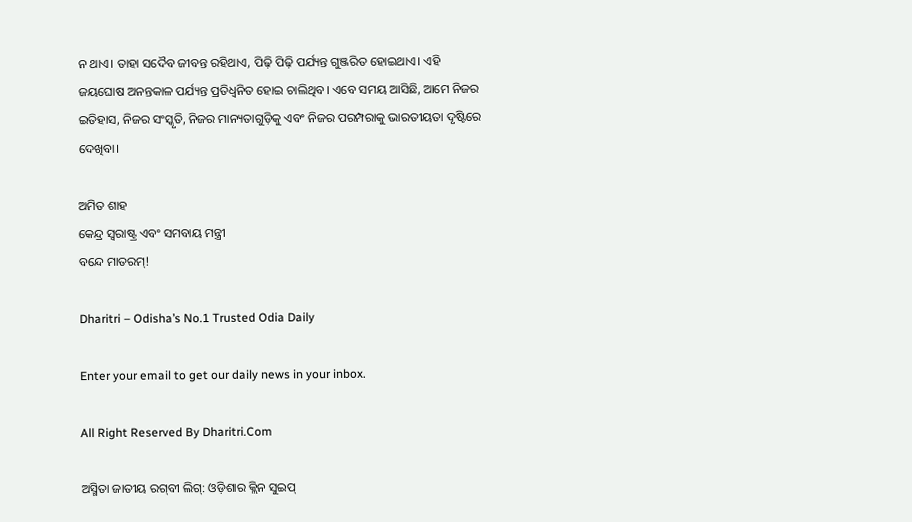ନ ଥାଏ। ତାହା ସଦୈବ ଜୀବନ୍ତ ରହିଥାଏ, ପିଢ଼ି ପିଢ଼ି ପର୍ଯ୍ୟନ୍ତ ଗୁଞ୍ଜରିତ ହୋଇଥାଏ। ଏହି ଜୟଘୋଷ ଅନନ୍ତକାଳ ପର୍ଯ୍ୟନ୍ତ ପ୍ରତିଧ୍ୱନିତ ହୋଇ ଚାଲିଥିବ। ଏବେ ସମୟ ଆସିଛି, ଆମେ ନିଜର ଇତିହାସ, ନିଜର ସଂସ୍କୃତି, ନିଜର ମାନ୍ୟତାଗୁଡ଼ିକୁ ଏବଂ ନିଜର ପରମ୍ପରାକୁ ଭାରତୀୟତା ଦୃଷ୍ଟିରେ ଦେଖିବା।

ଅମିତ ଶାହ
କେନ୍ଦ୍ର ସ୍ବରାଷ୍ଟ୍ର ଏବଂ ସମବାୟ ମନ୍ତ୍ରୀ
ବନ୍ଦେ ମାତରମ୍‌!

Dharitri – Odisha’s No.1 Trusted Odia Daily

Enter your email to get our daily news in your inbox.

All Right Reserved By Dharitri.Com

ଅସ୍ମିତା ଜାତୀୟ ରଗ୍‌ବୀ ଲିଗ୍‌: ଓଡ଼ିଶାର କ୍ଲିନ ସୁଇପ୍‌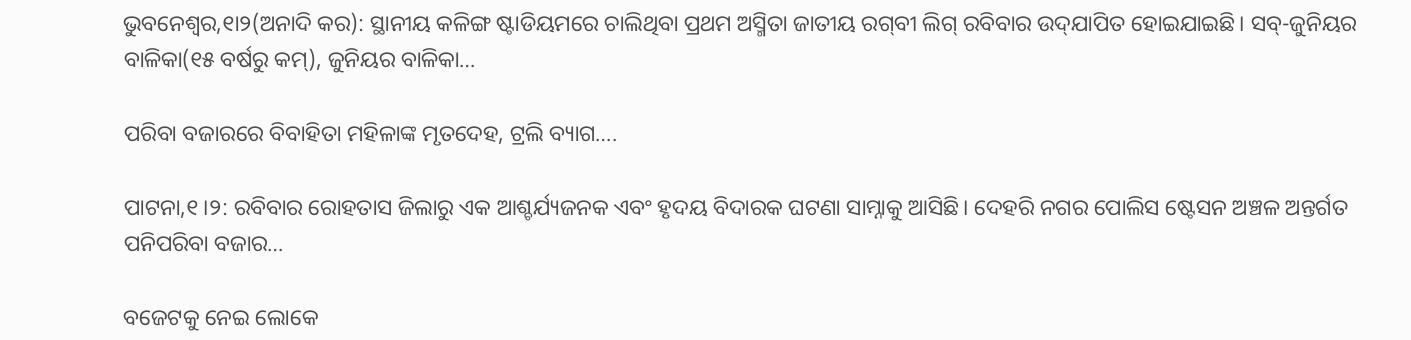ଭୁବନେଶ୍ୱର,୧ା୨(ଅନାଦି କର): ସ୍ଥାନୀୟ କଳିଙ୍ଗ ଷ୍ଟାଡିୟମରେ ଚାଲିଥିବା ପ୍ରଥମ ଅସ୍ମିତା ଜାତୀୟ ରଗ୍‌ବୀ ଲିଗ୍‌ ରବିବାର ଉଦ୍‌ଯାପିତ ହୋଇଯାଇଛି। ସବ୍‌-ଜୁନିୟର ବାଳିକା(୧୫ ବର୍ଷରୁ କମ୍‌), ଜୁନିୟର ବାଳିକା…

ପରିବା ବଜାରରେ ବିବାହିତା ମହିଳାଙ୍କ ମୃତଦେହ, ଟ୍ରଲି ବ୍ୟାଗ….

ପାଟନା,୧।୨: ରବିବାର ରୋହତାସ ଜିଲାରୁ ଏକ ଆଶ୍ଚର୍ଯ୍ୟଜନକ ଏବଂ ହୃଦୟ ବିଦାରକ ଘଟଣା ସାମ୍ନାକୁ ଆସିଛି। ଦେହରି ନଗର ପୋଲିସ ଷ୍ଟେସନ ଅଞ୍ଚଳ ଅନ୍ତର୍ଗତ ପନିପରିବା ବଜାର…

ବଜେଟକୁ ନେଇ ଲୋକେ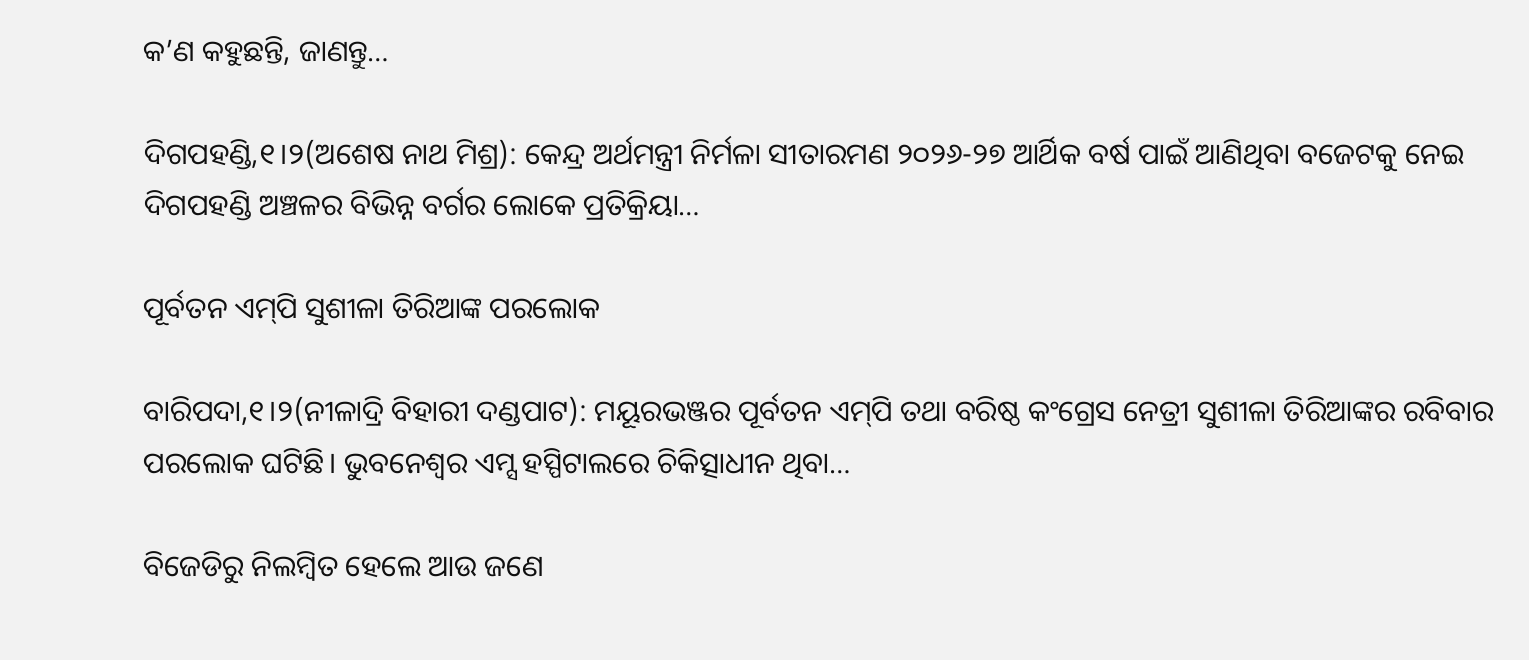କ’ଣ କହୁଛନ୍ତି, ଜାଣନ୍ତୁ…

ଦିଗପହଣ୍ଡି,୧।୨(ଅଶେଷ ନାଥ ମିଶ୍ର): କେନ୍ଦ୍ର ଅର୍ଥମନ୍ତ୍ରୀ ନିର୍ମଳା ସୀତାରମଣ ୨୦୨୬-୨୭ ଆର୍ଥିକ ବର୍ଷ ପାଇଁ ଆଣିଥିବା ବଜେଟକୁ ନେଇ ଦିଗପହଣ୍ଡି ଅଞ୍ଚଳର ବିଭିନ୍ନ ବର୍ଗର ଲୋକେ ପ୍ରତିକ୍ରିୟା…

ପୂର୍ବତନ ଏମ୍‌ପି ସୁଶୀଳା ତିରିଆଙ୍କ ପରଲୋକ

ବାରିପଦା,୧।୨(ନୀଳାଦ୍ରି ବିହାରୀ ଦଣ୍ଡପାଟ): ମୟୂରଭଞ୍ଜର ପୂର୍ବତନ ଏମ୍‌ପି ତଥା ବରିଷ୍ଠ କଂଗ୍ରେସ ନେତ୍ରୀ ସୁଶୀଳା ତିରିଆଙ୍କର ରବିବାର ପରଲୋକ ଘଟିଛି। ଭୁବନେଶ୍ୱର ଏମ୍ସ ହସ୍ପିଟାଲରେ ଚିକିତ୍ସାଧୀନ ଥିବା…

ବିଜେଡିରୁ ନିଲମ୍ବିତ ହେଲେ ଆଉ ଜଣେ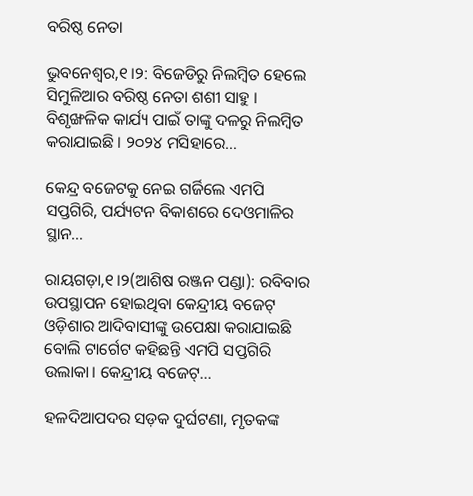ବରିଷ୍ଠ ନେତା

ଭୁବନେଶ୍ବର,୧।୨: ବିଜେଡିରୁ ନିଲମ୍ବିତ ହେଲେ ସିମୁଳିଆର ବରିଷ୍ଠ ନେତା ଶଶୀ ସାହୁ । ବିଶୃଙ୍ଖଳିକ କାର୍ଯ୍ୟ ପାଇଁ ତାଙ୍କୁ ଦଳରୁ ନିଲମ୍ବିତ କରାଯାଇଛି । ୨୦୨୪ ମସିହାରେ…

କେନ୍ଦ୍ର ବଜେଟକୁ ନେଇ ଗର୍ଜିଲେ ଏମପି ସପ୍ତଗିରି, ପର୍ଯ୍ୟଟନ ବିକାଶରେ ଦେଓମାଳିର ସ୍ଥାନ…

ରାୟଗଡ଼ା,୧।୨(ଆଶିଷ ରଞ୍ଜନ ପଣ୍ଡା): ରବିବାର ଉପସ୍ଥାପନ ହୋଇଥିବା କେନ୍ଦ୍ରୀୟ ବଜେଟ୍ ଓଡ଼ିଶାର ଆଦିବାସୀଙ୍କୁ ଉପେକ୍ଷା କରାଯାଇଛି ବୋଲି ଟାର୍ଗେଟ କହିଛନ୍ତି ଏମପି ସପ୍ତଗିରି ଉଲାକା। କେନ୍ଦ୍ରୀୟ ବଜେଟ୍…

ହଳଦିଆପଦର ସଡ଼କ ଦୁର୍ଘଟଣା, ମୃତକଙ୍କ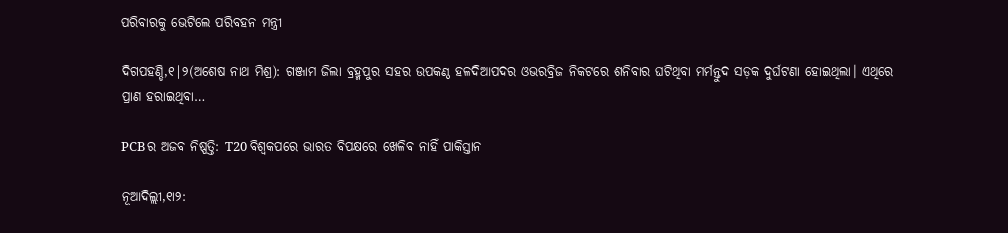ପରିବାରକୁ ଭେଟିଲେ ପରିବହନ ମନ୍ତ୍ରୀ

ଦିଗପହଣ୍ଡି,୧|୨(ଅଶେଷ ନାଥ ମିଶ୍ର): ଗଞ୍ଜାମ ଜିଲା ବ୍ରହ୍ମପୁର ସହର ଉପକଣ୍ଠ ହଳଦିଆପଦର ଓଭରବ୍ରିଜ ନିକଟରେ ଶନିବାର ଘଟିଥିବା ମର୍ମନ୍ତୁଦ ସଡ଼କ ଦୁର୍ଘଟଣା ହୋଇଥିଲା। ଏଥିରେ ପ୍ରାଣ ହରାଇଥିବା…

PCBର ଅଜବ ନିଷ୍ପତ୍ତି: T20 ବିଶ୍ୱକପରେ ଭାରତ ବିପକ୍ଷରେ ଖେଳିବ ନାହିଁ ପାକିସ୍ତାନ

ନୂଆଦିଲ୍ଲୀ,୧ା୨: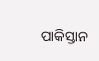ପାକିସ୍ତାନ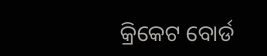କ୍ରିକେଟ ବୋର୍ଡ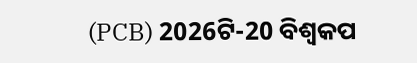(PCB) 2026ଟି-20 ବିଶ୍ୱକପ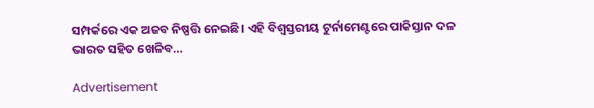ସମ୍ପର୍କରେ ଏକ ଅଜବ ନିଷ୍ପତ୍ତି ନେଇଛି। ଏହି ବିଶ୍ୱସ୍ତରୀୟ ଟୁର୍ନାମେଣ୍ଟରେ ପାକିସ୍ତାନ ଦଳ ଭାରତ ସହିତ ଖେଳିବ…

Advertisement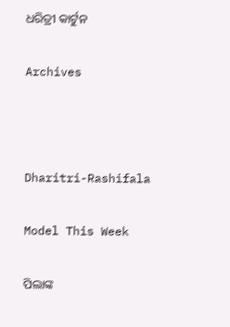ଧରିତ୍ରୀ କାର୍ଟୁନ

Archives



Dharitri-Rashifala

Model This Week

ପିଲାଙ୍କ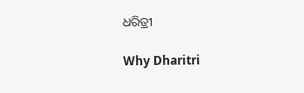ଧରିତ୍ରୀ

Why Dharitri